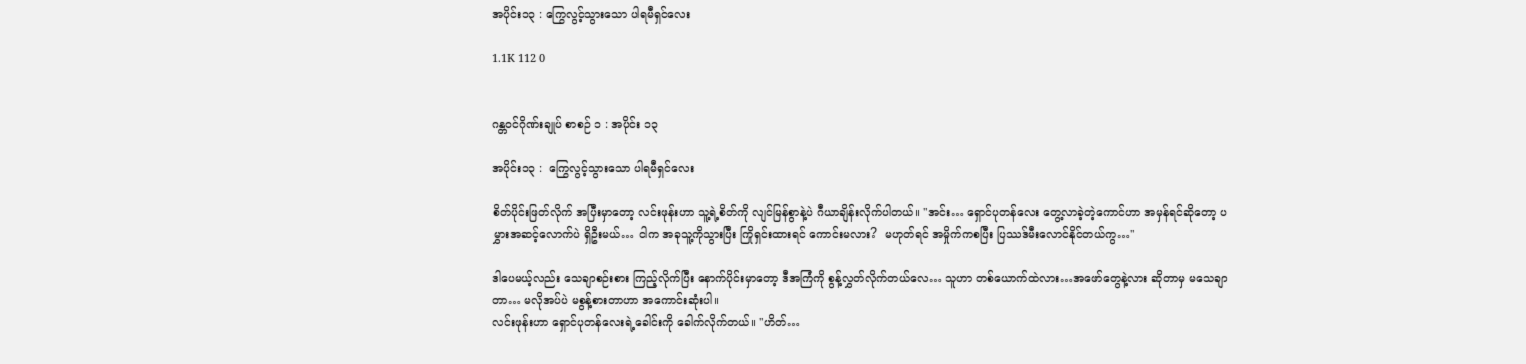အပိုင်း၁၃ : ကြွေလွင့်သွားသော ပါရမီရှင်လေး

1.1K 112 0


ဂန္တဝင်ဂိုဏ်းချုပ် စာစဉ် ၁ : အပိုင်း ၁၃

အပိုင်း၁၃ :  ကြွေလွင့်သွားသော ပါရမီရှင်လေး

စိတ်ပိုင်းဖြတ်လိုက် အပြီးမှာတော့ လင်းဖုန်းဟာ သူ့ရဲ့စိတ်ကို လျင်မြန်စွာနဲ့ပဲ ဂီယာချိန်းလိုက်ပါတယ်။ "အင်း… ရှောင်ပုတန်လေး တွေ့လာခဲ့တဲ့ကောင်ဟာ အမှန်ရင်ဆိုတော့ ပမွှားအဆင့်လောက်ပဲ ရှိဦးမယ်… ငါက အခုသူ့ကိုသွားပြီး ကြိုရှင်းထားရင် ကောင်းမလား?  မဟုတ်ရင် အမှိုက်ကစပြီး ပြဿဒ်မီးလောင်နိုင်တယ်ကွ…"

ဒါပေမယ့်လည်း သေချာစဉ်းစား ကြည့်လိုက်ပြီး နောက်ပိုင်းမှာတော့ ဒီအကြံကို စွန့်လွှတ်လိုက်တယ်လေ… သူဟာ တစ်ယောက်ထဲလား…အဖော်တွေနဲ့လား ဆိုတာမှ မသေချာတာ… မလိုအပ်ပဲ မစွန့်စားတာဟာ အကောင်းဆုံးပါ။
လင်းဖုန်းဟာ ရှောင်ပုတန်လေးရဲ့ခေါင်းကို ခေါက်လိုက်တယ်။ "ဟိတ်…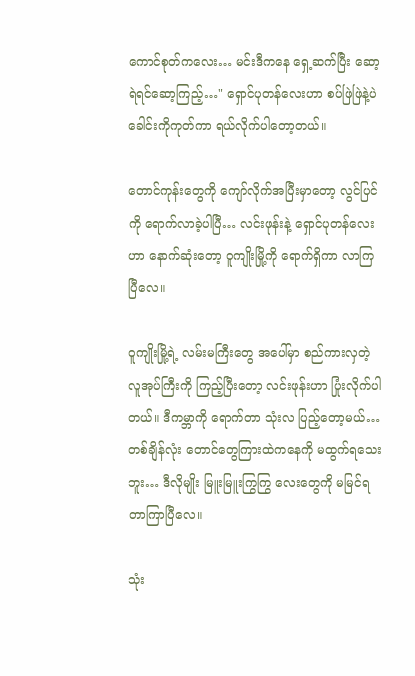ကောင်စုတ်ကလေး… မင်းဒီကနေ ရှေ့ဆက်ပြီး ဆော့ရဲရင်ဆော့ကြည့်…" ရှောင်ပုတန်လေးဟာ စပ်ဖြဲဖြဲနဲ့ပဲ ခေါင်းကိုကုတ်ကာ ရယ်လိုက်ပါတော့တယ်။

တောင်ကုန်းတွေကို ကျော်လိုက်အပြီးမှာတော့ လွင်ပြင်ကို ရောက်လာခဲ့ပါပြီ… လင်းဖုန်းနဲ့ ရှောင်ပုတန်လေးဟာ နောက်ဆုံးတော့ ဝူကျိုးမြို့ကို ရောက်ရှိကာ လာကြပြီလေ။

ဝူကျိုးမြို့ရဲ့ လမ်းမကြီးတွေ အပေါ်မှာ စည်ကားလှတဲ့ လူအုပ်ကြီးကို ကြည့်ပြီးတော့ လင်းဖုန်းဟာ ပြုံးလိုက်ပါတယ်။ ဒီကမ္ဘာကို ရောက်တာ သုံးလ ပြည့်တော့မယ်… တစ်ချိန်လုံး တောင်တွေကြားထဲကနေကို မထွက်ရသေးဘူး… ဒီလိုမျိုး မြူးမြူးကြွကြွ လေးတွေကို မမြင်ရတာကြာပြီလေ။

သုံး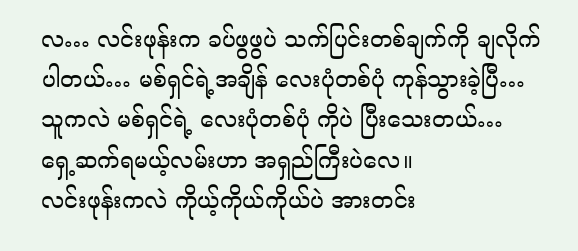လ… လင်းဖုန်းက ခပ်ဖွဖွပဲ သက်ပြင်းတစ်ချက်ကို ချလိုက်ပါတယ်… မစ်ရှင်ရဲ့အချိန် လေးပုံတစ်ပုံ ကုန်သွားခဲ့ပြီ… သူကလဲ မစ်ရှင်ရဲ့ လေးပုံတစ်ပုံ ကိုပဲ ပြီးသေးတယ်… ရှေ့ဆက်ရမယ့်လမ်းဟာ အရှည်ကြီးပဲလေ။
လင်းဖုန်းကလဲ ကိုယ့်ကိုယ်ကိုယ်ပဲ အားတင်း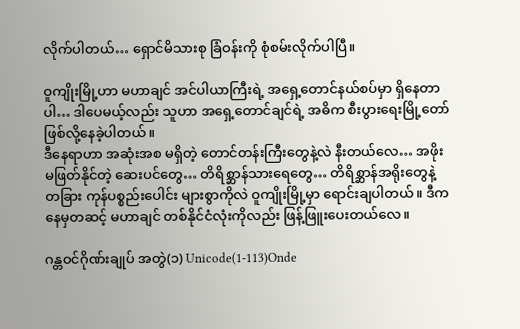လိုက်ပါတယ်… ရှောင်မိသားစု ခြံဝန်းကို စုံစမ်းလိုက်ပါပြီ။

ဝူကျိုးမြို့ဟာ မဟာချင် အင်ပါယာကြီးရဲ့ အရှေ့တောင်နယ်စပ်မှာ ရှိနေတာပါ… ဒါပေမယ့်လည်း သူဟာ အရှေ့တောင်ချင်ရဲ့ အဓိက စီးပွားရေးမြို့တော် ဖြစ်လို့နေခဲ့ပါတယ်။
ဒီနေရာဟာ အဆုံးအစ မရှိတဲ့ တောင်တန်းကြီးတွေနဲ့လဲ နီးတယ်လေ… အဖိုးမဖြတ်နိုင်တဲ့ ဆေးပင်တွေ… တိရိစ္ဆာန်သားရေတွေ… တိရိစ္ဆာန်အရိုးတွေနဲ့ တခြား ကုန်ပစ္စည်းပေါင်း များစွာကိုလဲ ဝူကျိုးမြို့မှာ ရောင်းချပါတယ်။ ဒီကနေမှတဆင့် မဟာချင် တစ်နိုင်ငံလုံးကိုလည်း ဖြန့်ဖြူးပေးတယ်လေ။

ဂန္တဝင်ဂိုဏ်းချုပ် အတွဲ(၁) Unicode(1-113)Onde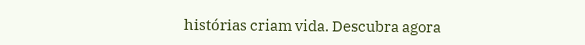histórias criam vida. Descubra agora